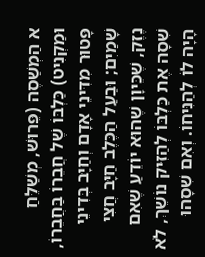א הַמְשַׁסֶה (פֵּרוּשׁ, מְשַׁלֵּחַ וּמַקְנִיט) כַּלְבּוֹ שֶׁל חֲבֵרוֹ בַּחֲבֵרוֹ, פָּטוּר מִדִּינֵי אָדָם וְחַיָּב בְּדִינֵי שָׁמַיִם; וּבַעַל הַכֶּלֶב חַיָּב חֲצִי נֶזֶק, שֶׁכֵּיוָן שֶׁהוּא יוֹדֵעַ שֶׁאִם שִׁסָה אֶת כַּלְבּוֹ לְהַזִּיק נוֹשֵׁךְ, לֹא הָיָה לוֹ לְהַנִּיחוֹ. וְאִם שִׁסָהוּ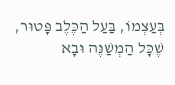בְּעַצְמוֹ, בַּעַל הַכֶּלֶב פָּטוּר, שֶׁכָּל הַמְשַׁנֶּה וּבָא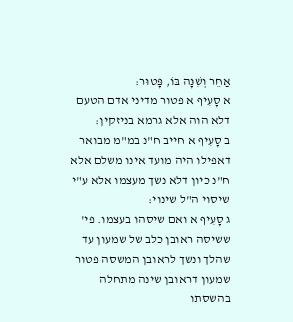אַחֵר וְשִׁנָּה בּוֹ, פָּטוּר:
א סָעִיף א פטור מדיני אדם הטעם דלא הוה אלא גרמא בניזקין:
ב סָעִיף א חייב ח"נ במ"מ מבואר דאפילו היה מועד אינו משלם אלא ח"נ כיון דלא נשך מעצמו אלא ע"י שיסוי ה"ל שינוי:
ג סָעִיף א ואם שיסהו בעצמו. פי' ששיסה ראובן כלב של שמעון עד שהלך ונשך לראובן המשסה פטור שמעון דראובן שינה מתחלה בהשסתו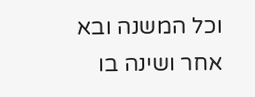וכל המשנה ובא אחר ושינה בו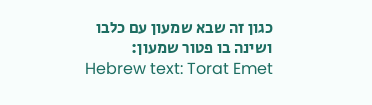כגון זה שבא שמעון עם כלבו ושינה בו פטור שמעון:
Hebrew text: Torat Emet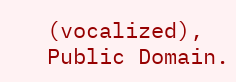(vocalized), Public Domain.